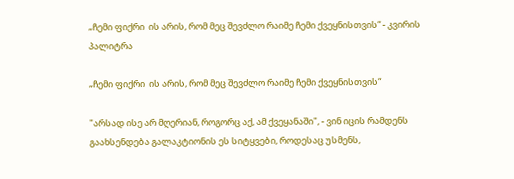„ჩემი ფიქრი  ის არის, რომ მეც შევძლო რაიმე ჩემი ქვეყნისთვის“ - კვირის პალიტრა

„ჩემი ფიქრი  ის არის, რომ მეც შევძლო რაიმე ჩემი ქვეყნისთვის“

"არსად ისე არ მღერიან, როგორც აქ, ამ ქვეყანაში", - ვინ იცის რამდენს გაახსენდება გალაკტიონის ეს სიტყვები, როდესაც უსმენს,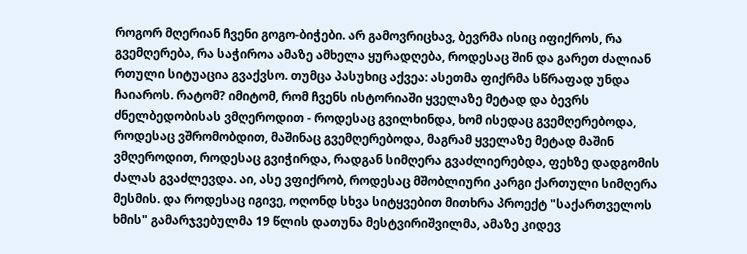როგორ მღერიან ჩვენი გოგო-ბიჭები. არ გამოვრიცხავ, ბევრმა ისიც იფიქროს, რა გვემღერება, რა საჭიროა ამაზე ამხელა ყურადღება, როდესაც შინ და გარეთ ძალიან რთული სიტუაცია გვაქვსო. თუმცა პასუხიც აქვეა: ასეთმა ფიქრმა სწრაფად უნდა ჩაიაროს. რატომ? იმიტომ, რომ ჩვენს ისტორიაში ყველაზე მეტად და ბევრს ძნელბედობისას ვმღეროდით - როდესაც გვილხინდა, ხომ ისედაც გვემღერებოდა, როდესაც ვშრომობდით, მაშინაც გვემღერებოდა, მაგრამ ყველაზე მეტად მაშინ ვმღეროდით, როდესაც გვიჭირდა, რადგან სიმღერა გვაძლიერებდა, ფეხზე დადგომის ძალას გვაძლევდა. აი, ასე ვფიქრობ, როდესაც მშობლიური კარგი ქართული სიმღერა მესმის. და როდესაც იგივე, ოღონდ სხვა სიტყვებით მითხრა პროექტ "საქართველოს ხმის" გამარჯვებულმა 19 წლის დათუნა მესტვირიშვილმა, ამაზე კიდევ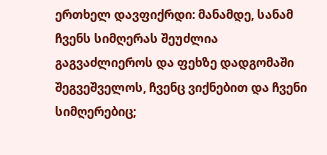ერთხელ დავფიქრდი: მანამდე, სანამ ჩვენს სიმღერას შეუძლია გაგვაძლიეროს და ფეხზე დადგომაში შეგვეშველოს, ჩვენც ვიქნებით და ჩვენი სიმღერებიც;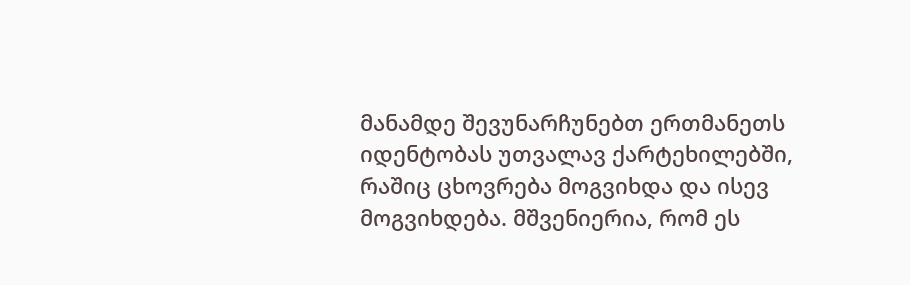მანამდე შევუნარჩუნებთ ერთმანეთს იდენტობას უთვალავ ქარტეხილებში, რაშიც ცხოვრება მოგვიხდა და ისევ მოგვიხდება. მშვენიერია, რომ ეს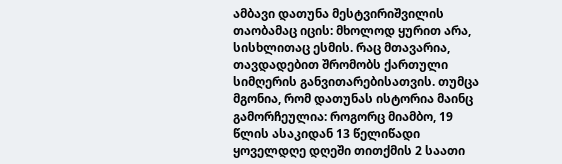ამბავი დათუნა მესტვირიშვილის თაობამაც იცის: მხოლოდ ყურით არა, სისხლითაც ესმის. რაც მთავარია, თავდადებით შრომობს ქართული სიმღერის განვითარებისათვის. თუმცა მგონია, რომ დათუნას ისტორია მაინც გამორჩეულია: როგორც მიამბო, 19 წლის ასაკიდან 13 წელიწადი ყოველდღე დღეში თითქმის 2 საათი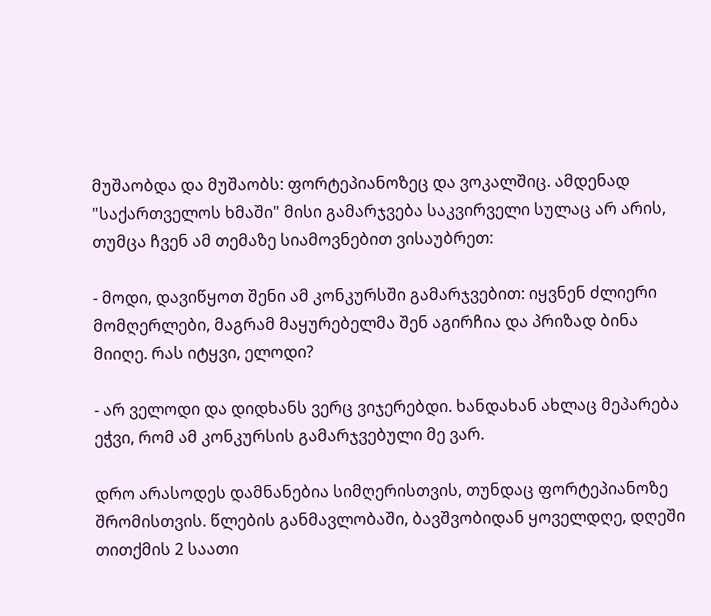მუშაობდა და მუშაობს: ფორტეპიანოზეც და ვოკალშიც. ამდენად "საქართველოს ხმაში" მისი გამარჯვება საკვირველი სულაც არ არის, თუმცა ჩვენ ამ თემაზე სიამოვნებით ვისაუბრეთ:

- მოდი, დავიწყოთ შენი ამ კონკურსში გამარჯვებით: იყვნენ ძლიერი მომღერლები, მაგრამ მაყურებელმა შენ აგირჩია და პრიზად ბინა მიიღე. რას იტყვი, ელოდი?

- არ ველოდი და დიდხანს ვერც ვიჯერებდი. ხანდახან ახლაც მეპარება ეჭვი, რომ ამ კონკურსის გამარჯვებული მე ვარ.

დრო არასოდეს დამნანებია სიმღერისთვის, თუნდაც ფორტეპიანოზე შრომისთვის. წლების განმავლობაში, ბავშვობიდან ყოველდღე, დღეში თითქმის 2 საათი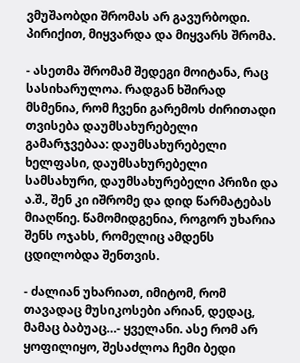ვმუშაობდი შრომას არ გავურბოდი. პირიქით, მიყვარდა და მიყვარს შრომა.

- ასეთმა შრომამ შედეგი მოიტანა, რაც სასიხარულოა. რადგან ხშირად მსმენია, რომ ჩვენი გარემოს ძირითადი თვისება დაუმსახურებელი გამარჯვებაა: დაუმსახურებელი ხელფასი, დაუმსახურებელი სამსახური, დაუმსახურებელი პრიზი და ა.შ., შენ კი იშრომე და დიდ წარმატებას მიაღწიე. წამომიდგენია, როგორ უხარია შენს ოჯახს, რომელიც ამდენს ცდილობდა შენთვის.

- ძალიან უხარიათ, იმიტომ, რომ თავადაც მუსიკოსები არიან, დედაც, მამაც ბაბუაც…- ყველანი. ასე რომ არ ყოფილიყო, შესაძლოა ჩემი ბედი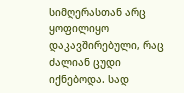სიმღერასთან არც ყოფილიყო დაკავშირებული, რაც ძალიან ცუდი იქნებოდა. სად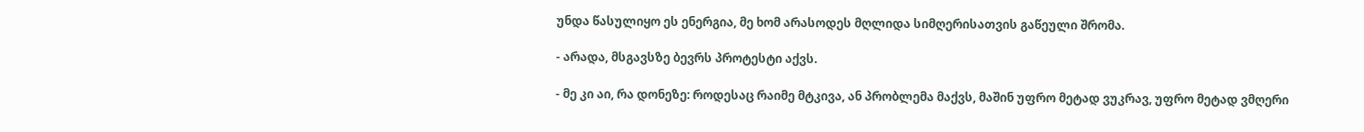უნდა წასულიყო ეს ენერგია, მე ხომ არასოდეს მღლიდა სიმღერისათვის გაწეული შრომა.

- არადა, მსგავსზე ბევრს პროტესტი აქვს.

- მე კი აი, რა დონეზე: როდესაც რაიმე მტკივა, ან პრობლემა მაქვს, მაშინ უფრო მეტად ვუკრავ, უფრო მეტად ვმღერი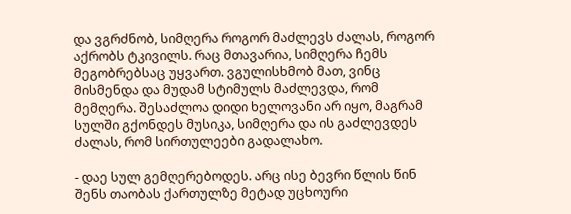და ვგრძნობ, სიმღერა როგორ მაძლევს ძალას, როგორ აქრობს ტკივილს. რაც მთავარია, სიმღერა ჩემს მეგობრებსაც უყვართ. ვგულისხმობ მათ, ვინც მისმენდა და მუდამ სტიმულს მაძლევდა, რომ მემღერა. შესაძლოა დიდი ხელოვანი არ იყო, მაგრამ სულში გქონდეს მუსიკა, სიმღერა და ის გაძლევდეს ძალას, რომ სირთულეები გადალახო.

- დაე სულ გემღერებოდეს. არც ისე ბევრი წლის წინ შენს თაობას ქართულზე მეტად უცხოური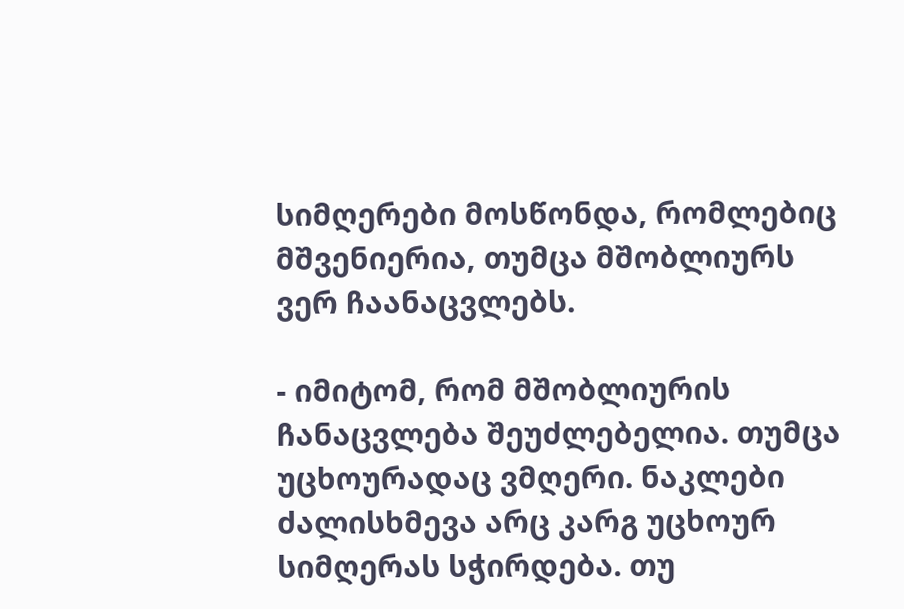სიმღერები მოსწონდა, რომლებიც მშვენიერია, თუმცა მშობლიურს ვერ ჩაანაცვლებს.

- იმიტომ, რომ მშობლიურის ჩანაცვლება შეუძლებელია. თუმცა უცხოურადაც ვმღერი. ნაკლები ძალისხმევა არც კარგ უცხოურ სიმღერას სჭირდება. თუ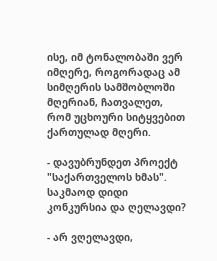ისე, იმ ტონალობაში ვერ იმღერე, როგორადაც ამ სიმღერის სამშობლოში მღერიან, ჩათვალეთ, რომ უცხოური სიტყვებით ქართულად მღერი.

- დავუბრუნდეთ პროექტ "საქართველოს ხმას". საკმაოდ დიდი კონკურსია და ღელავდი?

- არ ვღელავდი,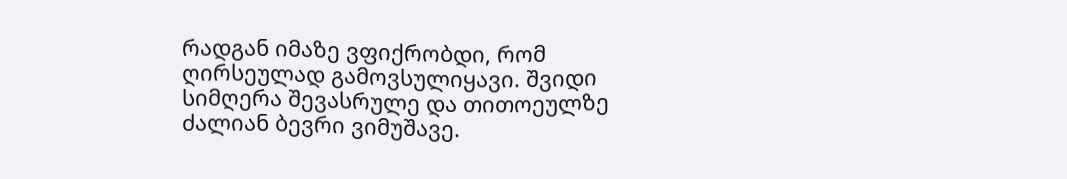რადგან იმაზე ვფიქრობდი, რომ ღირსეულად გამოვსულიყავი. შვიდი სიმღერა შევასრულე და თითოეულზე ძალიან ბევრი ვიმუშავე.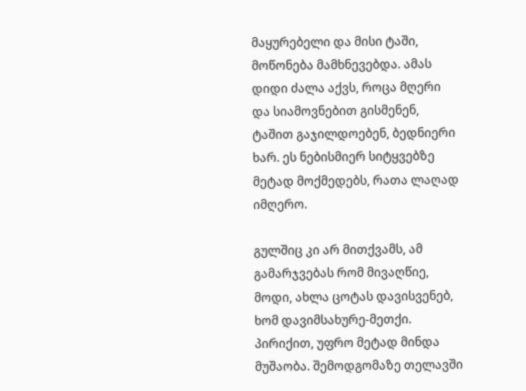მაყურებელი და მისი ტაში, მოწონება მამხნევებდა. ამას დიდი ძალა აქვს, როცა მღერი და სიამოვნებით გისმენენ, ტაშით გაჯილდოებენ, ბედნიერი ხარ. ეს ნებისმიერ სიტყვებზე მეტად მოქმედებს, რათა ლაღად იმღერო.

გულშიც კი არ მითქვამს, ამ გამარჯვებას რომ მივაღწიე, მოდი, ახლა ცოტას დავისვენებ, ხომ დავიმსახურე-მეთქი. პირიქით, უფრო მეტად მინდა მუშაობა. შემოდგომაზე თელავში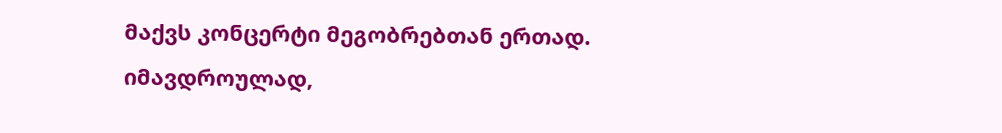მაქვს კონცერტი მეგობრებთან ერთად. იმავდროულად,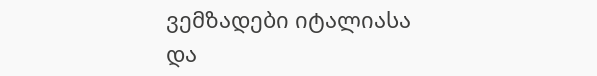ვემზადები იტალიასა და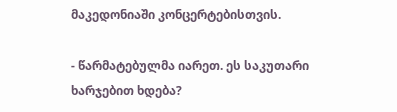მაკედონიაში კონცერტებისთვის.

- წარმატებულმა იარეთ. ეს საკუთარი ხარჯებით ხდება?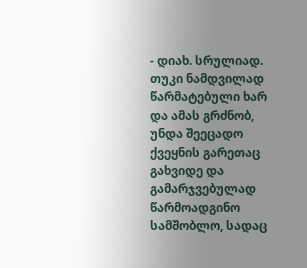- დიახ. სრულიად. თუკი ნამდვილად წარმატებული ხარ და ამას გრძნობ, უნდა შეეცადო ქვეყნის გარეთაც გახვიდე და გამარჯვებულად წარმოადგინო სამშობლო, სადაც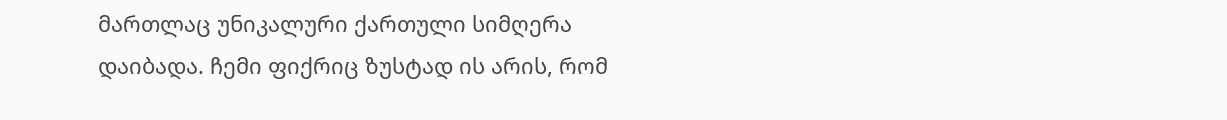მართლაც უნიკალური ქართული სიმღერა დაიბადა. ჩემი ფიქრიც ზუსტად ის არის, რომ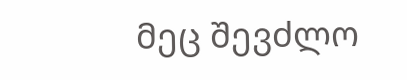მეც შევძლო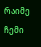რაიმე ჩემი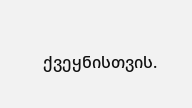ქვეყნისთვის.